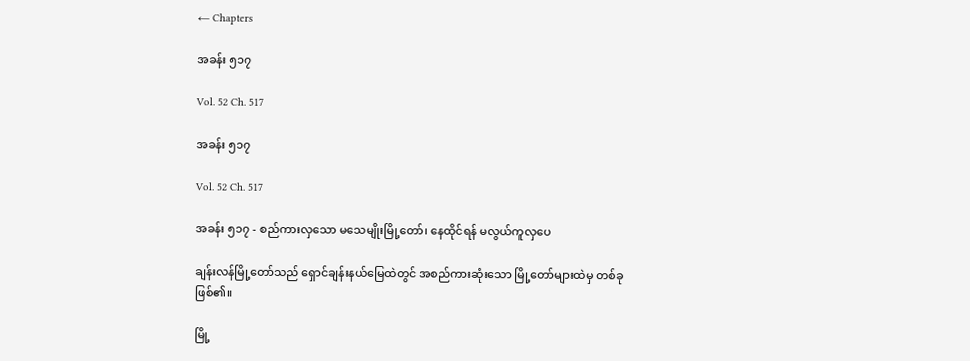← Chapters

အခန်း ၅၁၇

Vol. 52 Ch. 517

အခန်း ၅၁၇

Vol. 52 Ch. 517

အခန်း ၅၁၇ - စည်ကားလှသော မသေမျိုးမြို့တော်၊ နေထိုင်ရန် မလွယ်ကူလှပေ

ချန်းလန်မြို့တော်သည် ရှောင်ချန်းနယ်မြေထဲတွင် အစည်ကားဆုံးသော မြို့တော်များထဲမှ တစ်ခု ဖြစ်၏။

မြို့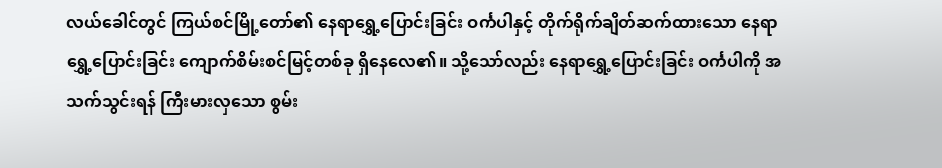လယ်ခေါင်တွင် ကြယ်စင်မြို့တော်၏ နေရာရွှေ့ပြောင်းခြင်း ဝင်္ကပါနှင့် တိုက်ရိုက်ချိတ်ဆက်ထားသော နေရာရွှေ့ပြောင်းခြင်း ကျောက်စိမ်းစင်မြင့်တစ်ခု ရှိနေလေ၏။ သို့သော်လည်း နေရာရွှေ့ပြောင်းခြင်း ဝင်္ကပါကို အသက်သွင်းရန် ကြီးမားလှသော စွမ်း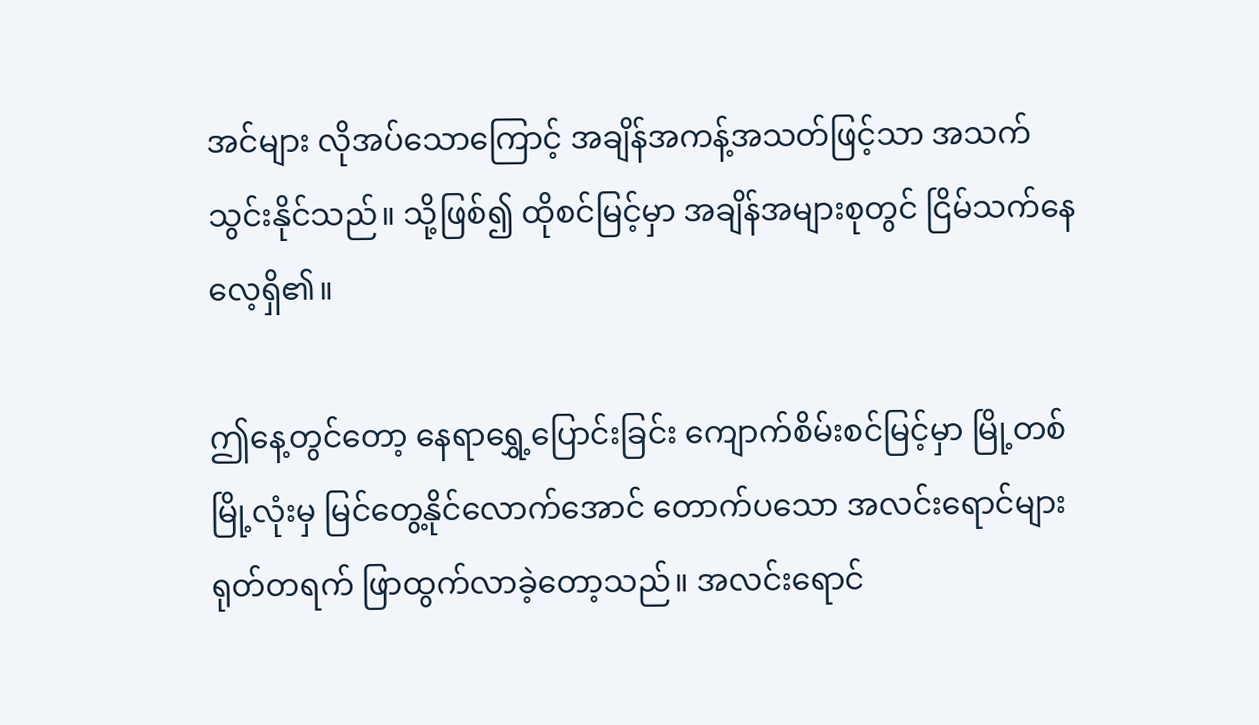အင်များ လိုအပ်သောကြောင့် အချိန်အကန့်အသတ်ဖြင့်သာ အသက်သွင်းနိုင်သည်။ သို့ဖြစ်၍ ထိုစင်မြင့်မှာ အချိန်အများစုတွင် ငြိမ်သက်နေလေ့ရှိ၏။

ဤနေ့တွင်တော့ နေရာရွှေ့ပြောင်းခြင်း ကျောက်စိမ်းစင်မြင့်မှာ မြို့တစ်မြို့လုံးမှ မြင်တွေ့နိုင်လောက်အောင် တောက်ပသော အလင်းရောင်များ ရုတ်တရက် ဖြာထွက်လာခဲ့တော့သည်။ အလင်းရောင်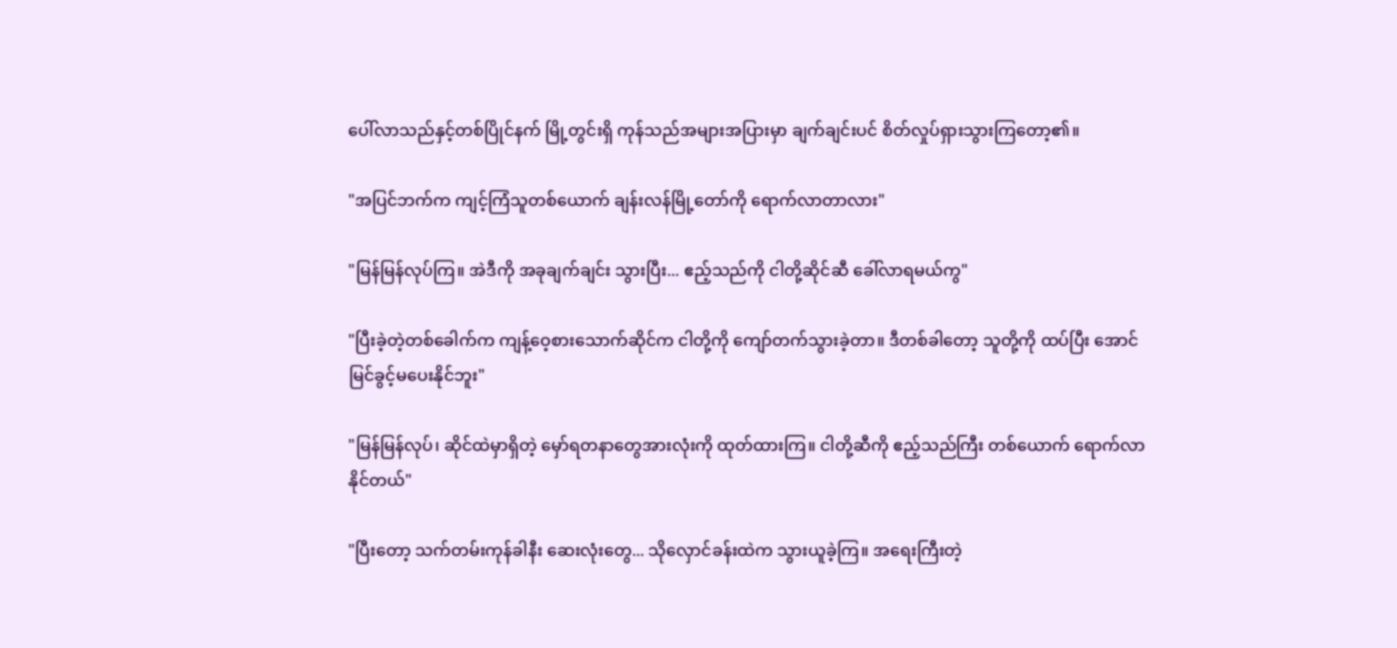ပေါ်လာသည်နှင့်တစ်ပြိုင်နက် မြို့တွင်းရှိ ကုန်သည်အများအပြားမှာ ချက်ချင်းပင် စိတ်လှုပ်ရှားသွားကြတော့၏။

"အပြင်ဘက်က ကျင့်ကြံသူတစ်ယောက် ချန်းလန်မြို့တော်ကို ရောက်လာတာလား"

"မြန်မြန်လုပ်ကြ။ အဲဒီကို အခုချက်ချင်း သွားပြီး... ဧည့်သည်ကို ငါတို့ဆိုင်ဆီ ခေါ်လာရမယ်ကွ"

"ပြီးခဲ့တဲ့တစ်ခေါက်က ကျန့်ဝေ့စားသောက်ဆိုင်က ငါတို့ကို ကျော်တက်သွားခဲ့တာ။ ဒီတစ်ခါတော့ သူတို့ကို ထပ်ပြီး အောင်မြင်ခွင့်မပေးနိုင်ဘူး"

"မြန်မြန်လုပ်၊ ဆိုင်ထဲမှာရှိတဲ့ မှော်ရတနာတွေအားလုံးကို ထုတ်ထားကြ။ ငါတို့ဆီကို ဧည့်သည်ကြီး တစ်ယောက် ရောက်လာနိုင်တယ်"

"ပြီးတော့ သက်တမ်းကုန်ခါနီး ဆေးလုံးတွေ... သိုလှောင်ခန်းထဲက သွားယူခဲ့ကြ။ အရေးကြီးတဲ့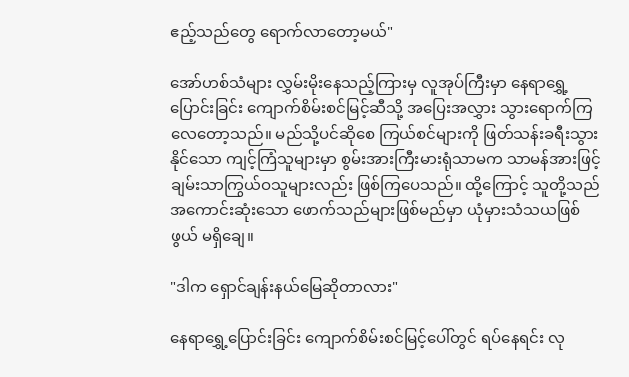ဧည့်သည်တွေ ရောက်လာတော့မယ်"

အော်ဟစ်သံများ လွှမ်းမိုးနေသည့်ကြားမှ လူအုပ်ကြီးမှာ နေရာရွှေ့ပြောင်းခြင်း ကျောက်စိမ်းစင်မြင့်ဆီသို့ အပြေးအလွှား သွားရောက်ကြလေတော့သည်။ မည်သို့ပင်ဆိုစေ ကြယ်စင်များကို ဖြတ်သန်းခရီးသွားနိုင်သော ကျင့်ကြံသူများမှာ စွမ်းအားကြီးမားရုံသာမက သာမန်အားဖြင့် ချမ်းသာကြွယ်ဝသူများလည်း ဖြစ်ကြပေသည်။ ထို့ကြောင့် သူတို့သည် အကောင်းဆုံးသော ဖောက်သည်များဖြစ်မည်မှာ ယုံမှားသံသယဖြစ်ဖွယ် မရှိချေ။

"ဒါက ရှောင်ချန်းနယ်မြေဆိုတာလား"

နေရာရွှေ့ပြောင်းခြင်း ကျောက်စိမ်းစင်မြင့်ပေါ်တွင် ရပ်နေရင်း လု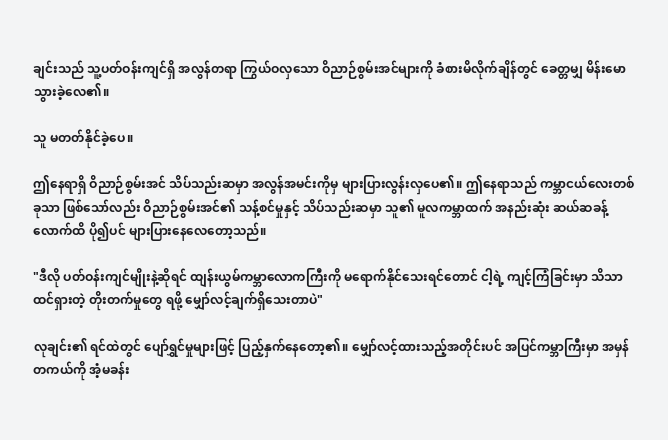ချင်းသည် သူ့ပတ်ဝန်းကျင်ရှိ အလွန်တရာ ကြွယ်ဝလှသော ဝိညာဉ်စွမ်းအင်များကို ခံစားမိလိုက်ချိန်တွင် ခေတ္တမျှ မိန်းမောသွားခဲ့လေ၏။

သူ မတတ်နိုင်ခဲ့ပေ။

ဤနေရာရှိ ဝိညာဉ်စွမ်းအင် သိပ်သည်းဆမှာ အလွန်အမင်းကိုမှ များပြားလွန်းလှပေ၏။ ဤနေရာသည် ကမ္ဘာငယ်လေးတစ်ခုသာ ဖြစ်သော်လည်း ဝိညာဉ်စွမ်းအင်၏ သန့်စင်မှုနှင့် သိပ်သည်းဆမှာ သူ၏ မူလကမ္ဘာထက် အနည်းဆုံး ဆယ်ဆခန့်လောက်ထိ ပို၍ပင် များပြားနေလေတော့သည်။

"ဒီလို ပတ်ဝန်းကျင်မျိုးနဲ့ဆိုရင် ထျန်းယွမ်ကမ္ဘာလောကကြီးကို မရောက်နိုင်သေးရင်တောင် ငါ့ရဲ့ ကျင့်ကြံခြင်းမှာ သိသာထင်ရှားတဲ့ တိုးတက်မှုတွေ ရဖို့ မျှော်လင့်ချက်ရှိသေးတာပဲ"

လုချင်း၏ ရင်ထဲတွင် ပျော်ရွှင်မှုများဖြင့် ပြည့်နှက်နေတော့၏။ မျှော်လင့်ထားသည့်အတိုင်းပင် အပြင်ကမ္ဘာကြီးမှာ အမှန်တကယ်ကို အံ့မခန်း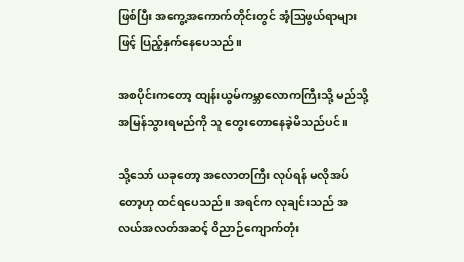ဖြစ်ပြီး အကွေ့အကောက်တိုင်းတွင် အံ့ဩဖွယ်ရာများဖြင့် ပြည့်နှက်နေပေသည်။

အစပိုင်းကတော့ ထျန်းယွမ်ကမ္ဘာလောကကြီးသို့ မည်သို့ အမြန်သွားရမည်ကို သူ တွေးတောနေခဲ့မိသည်ပင်။

သို့သော် ယခုတော့ အလောတကြီး လုပ်ရန် မလိုအပ်တော့ဟု ထင်ရပေသည်။ အရင်က လုချင်းသည် အလယ်အလတ်အဆင့် ဝိညာဉ်ကျောက်တုံး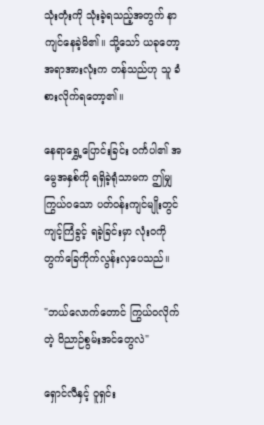သုံးတုံးကို သုံးခဲ့ရသည့်အတွက် နာကျင်နေခဲ့မိ၏။ သို့သော် ယခုတော့ အရာအားလုံးက တန်သည်ဟု သူ ခံစားလိုက်ရတော့၏။

နေရာရွှေ့ပြောင်းခြင်း ဝင်္ကပါ၏ အမွေအနှစ်ကို ရရှိခဲ့ရုံသာမက ဤမျှ ကြွယ်ဝသော ပတ်ဝန်းကျင်မျိုးတွင် ကျင့်ကြံခွင့် ရခဲ့ခြင်းမှာ လုံးဝကို တွက်ခြေကိုက်လွန်းလှပေသည်။

"ဘယ်လောက်တောင် ကြွယ်ဝလိုက်တဲ့ ဝိညာဉ်စွမ်းအင်တွေလဲ"

ရှောင်လီနှင့် ဝူရှင်း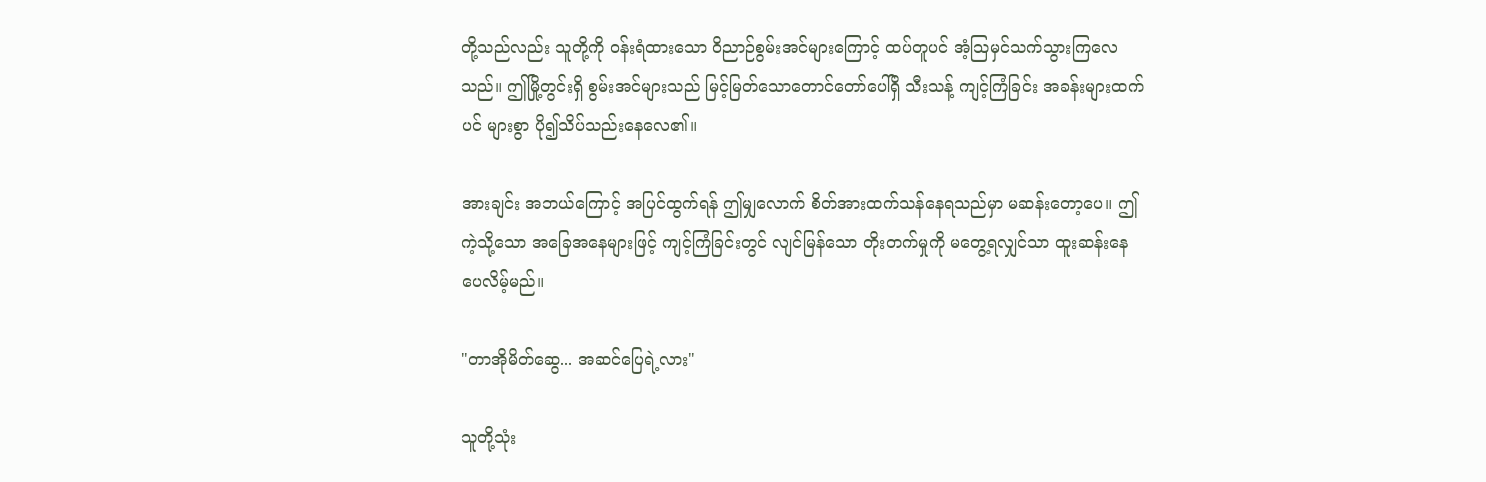တို့သည်လည်း သူတို့ကို ဝန်းရံထားသော ဝိညာဉ်စွမ်းအင်များကြောင့် ထပ်တူပင် အံ့သြမှင်သက်သွားကြလေသည်။ ဤမြို့တွင်းရှိ စွမ်းအင်များသည် မြင့်မြတ်သောတောင်တော်ပေါ်ရှိ သီးသန့် ကျင့်ကြံခြင်း အခန်းများထက်ပင် များစွာ ပို၍သိပ်သည်းနေလေ၏။

အားချင်း အဘယ်ကြောင့် အပြင်ထွက်ရန် ဤမျှလောက် စိတ်အားထက်သန်နေရသည်မှာ မဆန်းတော့ပေ။ ဤကဲ့သို့သော အခြေအနေများဖြင့် ကျင့်ကြံခြင်းတွင် လျင်မြန်သော တိုးတက်မှုကို မတွေ့ရလျှင်သာ ထူးဆန်းနေပေလိမ့်မည်။

"တာအိုမိတ်ဆွေ... အဆင်ပြေရဲ့လား"

သူတို့သုံး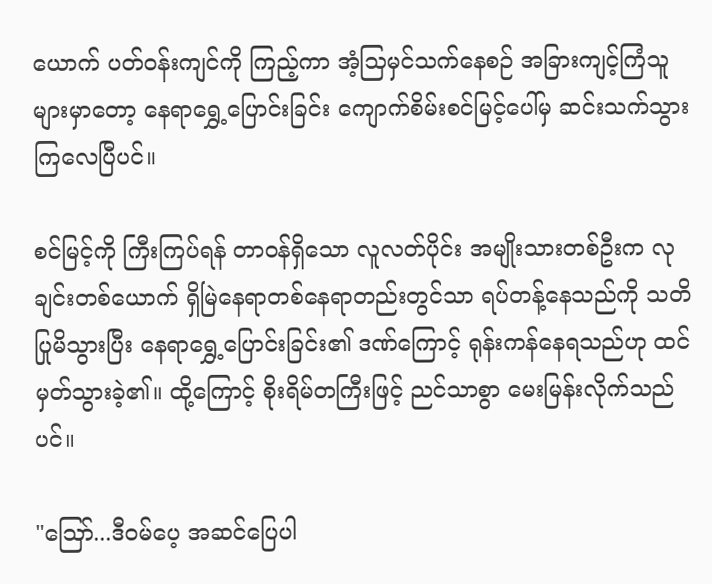ယောက် ပတ်ဝန်းကျင်ကို ကြည့်ကာ အံ့သြမှင်သက်နေစဉ် အခြားကျင့်ကြံသူများမှာတော့ နေရာရွှေ့ပြောင်းခြင်း ကျောက်စိမ်းစင်မြင့်ပေါ်မှ ဆင်းသက်သွားကြလေပြီပင်။

စင်မြင့်ကို ကြီးကြပ်ရန် တာဝန်ရှိသော လူလတ်ပိုင်း အမျိုးသားတစ်ဦးက လုချင်းတစ်ယောက် ရှိမြဲနေရာတစ်နေရာတည်းတွင်သာ ရပ်တန့်နေသည်ကို သတိပြုမိသွားပြီး နေရာရွှေ့ပြောင်းခြင်း၏ ဒဏ်ကြောင့် ရုန်းကန်နေရသည်ဟု ထင်မှတ်သွားခဲ့၏။ ထို့ကြောင့် စိုးရိမ်တကြီးဖြင့် ညင်သာစွာ မေးမြန်းလိုက်သည်ပင်။

"ဪ...ဒီဝမ်ပေ့ အဆင်ပြေပါ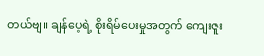တယ်ဗျ။ ချန်ပေ့ရဲ့ စိုးရိမ်ပေးမှုအတွက် ကျေးဇူး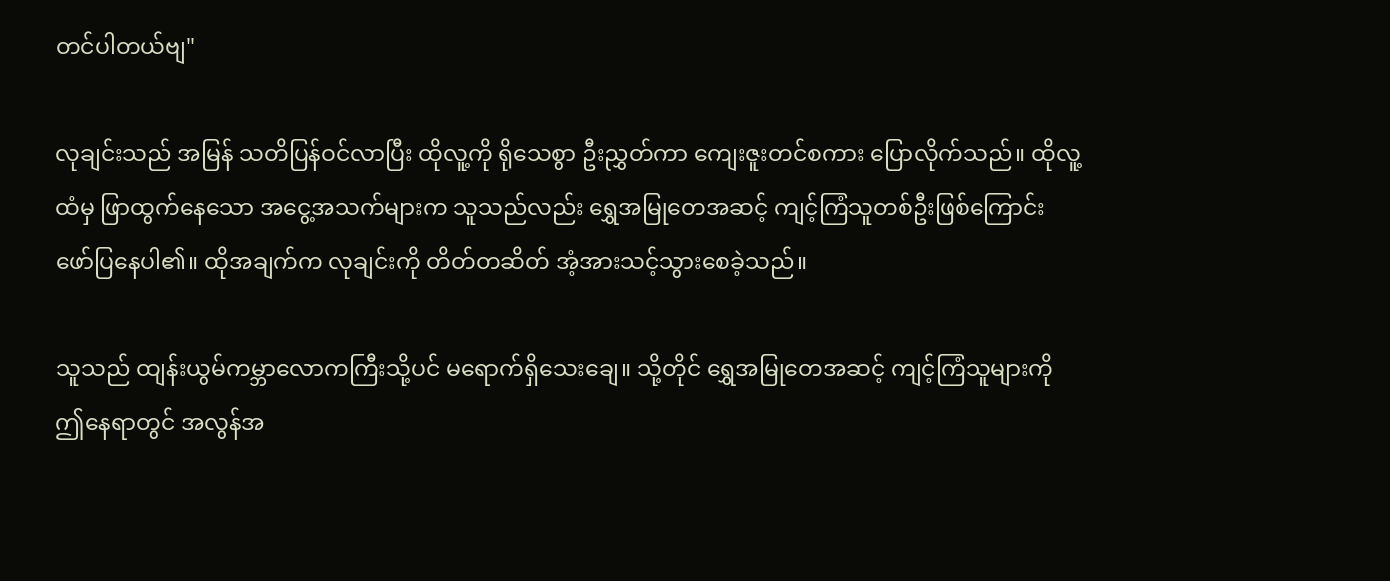တင်ပါတယ်ဗျ"

လုချင်းသည် အမြန် သတိပြန်ဝင်လာပြီး ထိုလူ့ကို ရိုသေစွာ ဦးညွှတ်ကာ ကျေးဇူးတင်စကား ပြောလိုက်သည်။ ထိုလူ့ထံမှ ဖြာထွက်နေသော အငွေ့အသက်များက သူသည်လည်း ရွှေအမြုတေအဆင့် ကျင့်ကြံသူတစ်ဦးဖြစ်ကြောင်း ဖော်ပြနေပါ၏။ ထိုအချက်က လုချင်းကို တိတ်တဆိတ် အံ့အားသင့်သွားစေခဲ့သည်။

သူသည် ထျန်းယွမ်ကမ္ဘာလောကကြီးသို့ပင် မရောက်ရှိသေးချေ။ သို့တိုင် ရွှေအမြုတေအဆင့် ကျင့်ကြံသူများကို ဤနေရာတွင် အလွန်အ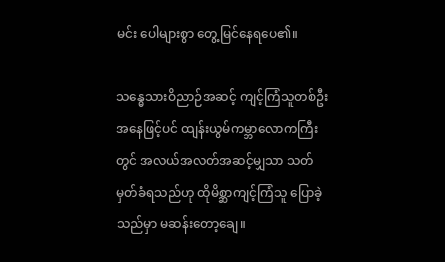မင်း ပေါများစွာ တွေ့မြင်နေရပေ၏။

သန္ဓေသားဝိညာဉ်အဆင့် ကျင့်ကြံသူတစ်ဦးအနေဖြင့်ပင် ထျန်းယွမ်ကမ္ဘာလောကကြီးတွင် အလယ်အလတ်အဆင့်မျှသာ သတ်မှတ်ခံရသည်ဟု ထိုမိစ္ဆာကျင့်ကြံသူ ပြောခဲ့သည်မှာ မဆန်းတော့ချေ။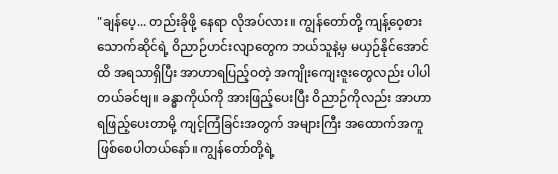"ချန်ပေ့... တည်းခိုဖို့ နေရာ လိုအပ်လား။ ကျွန်တော်တို့ ကျန့်ဝေ့စားသောက်ဆိုင်ရဲ့ ဝိညာဉ်ဟင်းလျာတွေက ဘယ်သူနဲ့မှ မယှဉ်နိုင်အောင်ထိ အရသာရှိပြီး အာဟာရပြည့်ဝတဲ့ အကျိုးကျေးဇူးတွေလည်း ပါပါတယ်ခင်ဗျ။ ခန္ဓာကိုယ်ကို အားဖြည့်ပေးပြီး ဝိညာဉ်ကိုလည်း အာဟာရဖြည့်ပေးတာမို့ ကျင့်ကြံခြင်းအတွက် အများကြီး အထောက်အကူ ဖြစ်စေပါတယ်နော်။ ကျွန်တော်တို့ရဲ့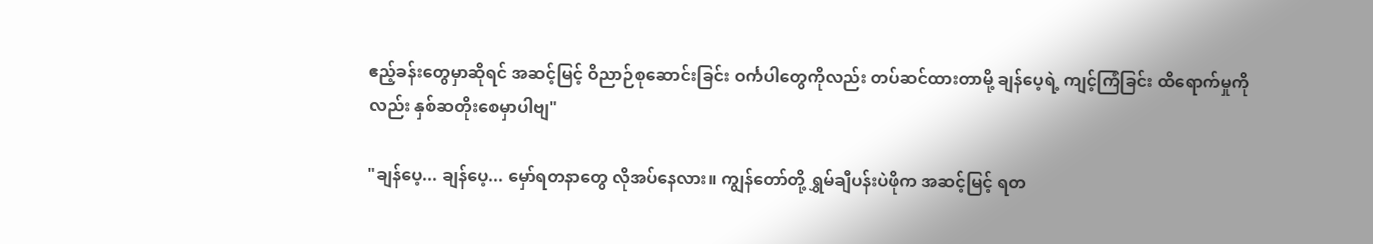ဧည့်ခန်းတွေမှာဆိုရင် အဆင့်မြင့် ဝိညာဉ်စုဆောင်းခြင်း ဝင်္ကပါတွေကိုလည်း တပ်ဆင်ထားတာမို့ ချန်ပေ့ရဲ့ ကျင့်ကြံခြင်း ထိရောက်မှုကိုလည်း နှစ်ဆတိုးစေမှာပါဗျ"

"ချန်ပေ့... ချန်ပေ့... မှော်ရတနာတွေ လိုအပ်နေလား။ ကျွန်တော်တို့ ရွှမ်ချီပန်းပဲဖိုက အဆင့်မြင့် ရတ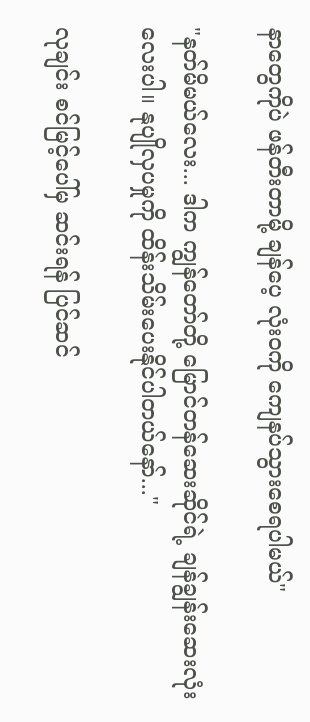နာတွေကိုပဲ ဖန်တီးတာမို့ ချန်ပေ့ လုံးဝကို ကျေနပ်သွားစေရပါမယ်"

"နတ်မိမယ်လေး... ဒါက ကျွန်တော်တို့ မြောင်တန်ဆေးဆိုင်ရဲ့ ချန်ချွန်းဆေးလုံးလေးပါ။ နုပျိုလှပမှုကို ထိန်းသိမ်းပေးနိုင်ပါတယ်နော်..."

လုချင်း စင်မြင့်ပေါ်မှ ဆင်းရန် ပြင်ဆင်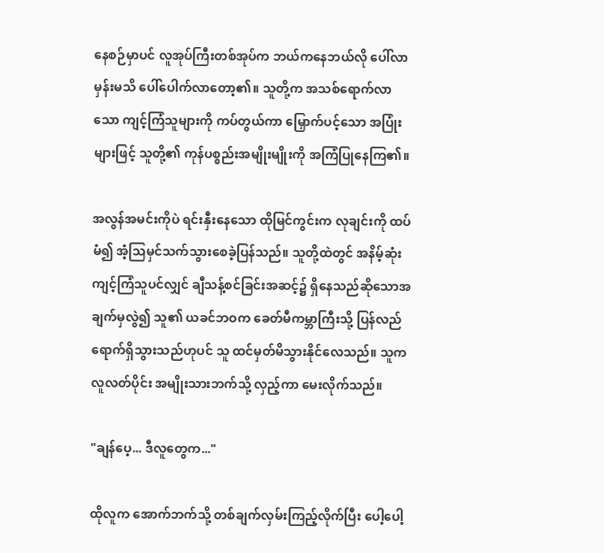နေစဉ်မှာပင် လူအုပ်ကြီးတစ်အုပ်က ဘယ်ကနေဘယ်လို ပေါ်လာမှန်းမသိ ပေါ်ပေါက်လာတော့၏။ သူတို့က အသစ်ရောက်လာသော ကျင့်ကြံသူများကို ကပ်တွယ်ကာ မြှောက်ပင့်သော အပြုံးများဖြင့် သူတို့၏ ကုန်ပစ္စည်းအမျိုးမျိုးကို အကြံပြုနေကြ၏။

အလွန်အမင်းကိုပဲ ရင်းနှီးနေသော ထိုမြင်ကွင်းက လုချင်းကို ထပ်မံ၍ အံ့သြမှင်သက်သွားစေခဲ့ပြန်သည်။ သူတို့ထဲတွင် အနိမ့်ဆုံး ကျင့်ကြံသူပင်လျှင် ချီသန့်စင်ခြင်းအဆင့်၌ ရှိနေသည်ဆိုသောအချက်မှလွဲ၍ သူ၏ ယခင်ဘဝက ခေတ်မီကမ္ဘာကြီးသို့ ပြန်လည်ရောက်ရှိသွားသည်ဟုပင် သူ ထင်မှတ်မိသွားနိုင်လေသည်။ သူက လူလတ်ပိုင်း အမျိုးသားဘက်သို့ လှည့်ကာ မေးလိုက်သည်။

"ချန်ပေ့... ဒီလူတွေက..."

ထိုလူက အောက်ဘက်သို့ တစ်ချက်လှမ်းကြည့်လိုက်ပြီး ပေါ့ပေါ့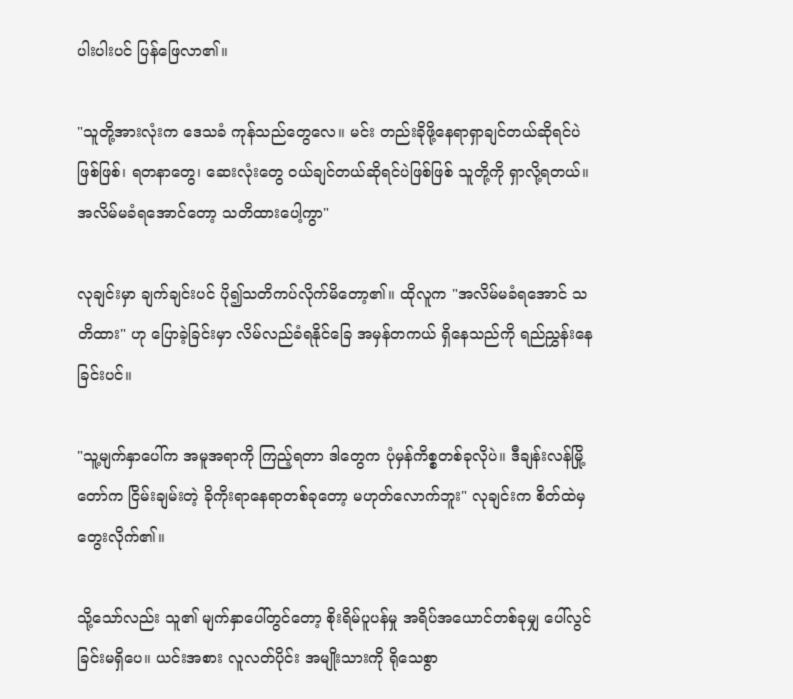ပါးပါးပင် ပြန်ဖြေလာ၏။

"သူတို့အားလုံးက ဒေသခံ ကုန်သည်တွေလေ။ မင်း တည်းခိုဖို့နေရာရှာချင်တယ်ဆိုရင်ပဲဖြစ်ဖြစ်၊ ရတနာတွေ၊ ဆေးလုံးတွေ ဝယ်ချင်တယ်ဆိုရင်ပဲဖြစ်ဖြစ် သူတို့ကို ရှာလို့ရတယ်။ အလိမ်မခံရအောင်တော့ သတိထားပေါ့ကွာ"

လုချင်းမှာ ချက်ချင်းပင် ပို၍သတိကပ်လိုက်မိတော့၏။ ထိုလူက "အလိမ်မခံရအောင် သတိထား" ဟု ပြောခဲ့ခြင်းမှာ လိမ်လည်ခံရနိုင်ခြေ အမှန်တကယ် ရှိနေသည်ကို ရည်ညွှန်းနေခြင်းပင်။

"သူ့မျက်နှာပေါ်က အမူအရာကို ကြည့်ရတာ ဒါတွေက ပုံမှန်ကိစ္စတစ်ခုလိုပဲ။ ဒီချန်းလန်မြို့တော်က ငြိမ်းချမ်းတဲ့ ခိုကိုးရာနေရာတစ်ခုတော့ မဟုတ်လောက်ဘူး" လုချင်းက စိတ်ထဲမှ တွေးလိုက်၏။

သို့သော်လည်း သူ၏ မျက်နှာပေါ်တွင်တော့ စိုးရိမ်ပူပန်မှု အရိပ်အယောင်တစ်ခုမျှ ပေါ်လွင်ခြင်းမရှိပေ။ ယင်းအစား လူလတ်ပိုင်း အမျိုးသားကို ရိုသေစွာ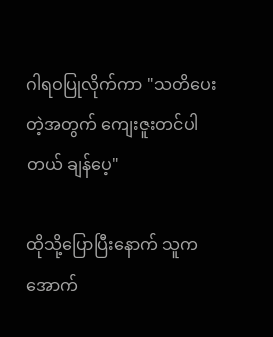ဂါရဝပြုလိုက်ကာ "သတိပေးတဲ့အတွက် ကျေးဇူးတင်ပါတယ် ချန်ပေ့"

ထိုသို့ပြောပြီးနောက် သူက အောက်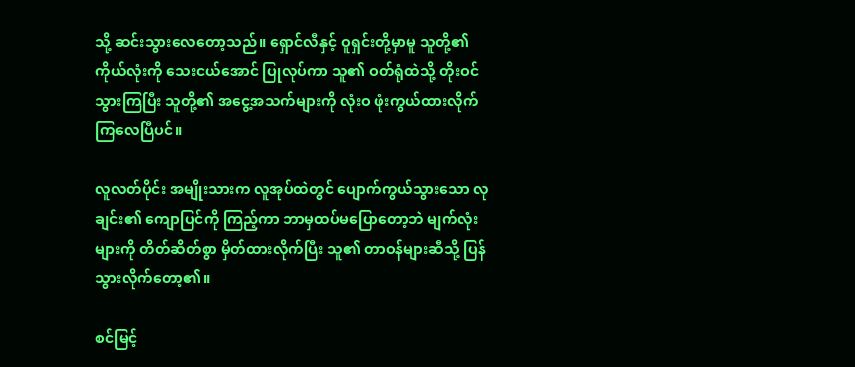သို့ ဆင်းသွားလေတော့သည်။ ရှောင်လီနှင့် ဝူရှင်းတို့မှာမူ သူတို့၏ ကိုယ်လုံးကို သေးငယ်အောင် ပြုလုပ်ကာ သူ၏ ဝတ်ရုံထဲသို့ တိုးဝင်သွားကြပြီး သူတို့၏ အငွေ့အသက်များကို လုံးဝ ဖုံးကွယ်ထားလိုက်ကြလေပြီပင်။

လူလတ်ပိုင်း အမျိုးသားက လူအုပ်ထဲတွင် ပျောက်ကွယ်သွားသော လုချင်း၏ ကျောပြင်ကို ကြည့်ကာ ဘာမှထပ်မပြောတော့ဘဲ မျက်လုံးများကို တိတ်ဆိတ်စွာ မှိတ်ထားလိုက်ပြီး သူ၏ တာဝန်များဆီသို့ ပြန်သွားလိုက်တော့၏။

စင်မြင့်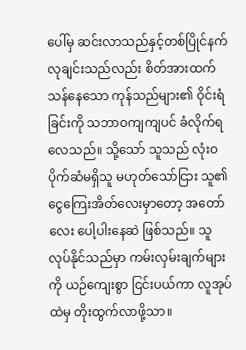ပေါ်မှ ဆင်းလာသည်နှင့်တစ်ပြိုင်နက် လုချင်းသည်လည်း စိတ်အားထက်သန်နေသော ကုန်သည်များ၏ ဝိုင်းရံခြင်းကို သဘာဝကျကျပင် ခံလိုက်ရလေသည်။ သို့သော် သူသည် လုံးဝ ပိုက်ဆံမရှိသူ မဟုတ်သော်ငြား သူ၏ ငွေကြေးအိတ်လေးမှာတော့ အတော်လေး ပေါ့ပါးနေဆဲ ဖြစ်သည်။ သူ လုပ်နိုင်သည်မှာ ကမ်းလှမ်းချက်များကို ယဉ်ကျေးစွာ ငြင်းပယ်ကာ လူအုပ်ထဲမှ တိုးထွက်လာဖို့သာ။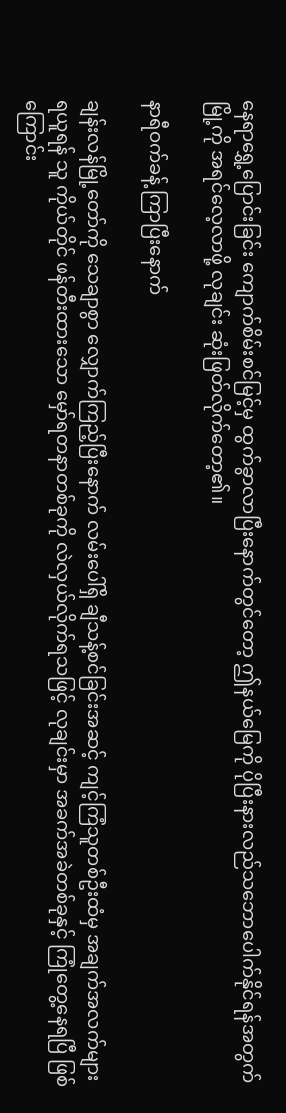နေရာရွှေ့ပြောင်းခြင်း ကျောက်စိမ်းစင်မြင့်မှ ထွက်ခွာလာပြီးနောက်တွင်တော့ ဤနယ်မြေကို ပိုပြီးနားလည်သဘောပေါက်နိုင်ရန်အတွက် မြို့ကို အရင်လေ့လာဖို့ လုချင်း ဆုံးဖြတ်လိုက်တော့၏။

နာရီဝက်ခန့် ကြာပြီးနောက်

ချန်းလန်မြို့တော်ကို သေချာစွာ လျှောက်ကြည့်ပြီးနောက် လမ်းပေါ်ရှိ ချီသန့်စင်ခြင်းအဆင့် ကျင့်ကြံသူတစ်ဦးထံမှ အချက်အလက်များ ရယူရန် သူ ကိုယ်တိုင် ဖန်တီးထားသော မှော်ရတနာတစ်ခုကို လဲလှယ်လိုက်ရသဖြင့် လုချင်းမှာ အခက်အခဲတစ်ခုနှင့် ကြုံတွေ့နေရပြီ ဖြစ်ကြောင်း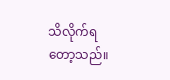သိလိုက်ရတော့သည်။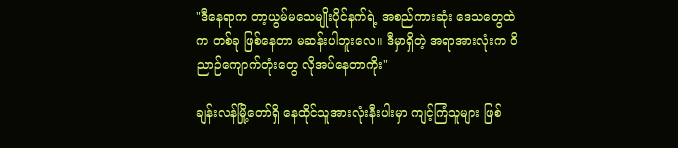"ဒီနေရာက တာ့ယွမ်မသေမျိုးပိုင်နက်ရဲ့ အစည်ကားဆုံး ဒေသတွေထဲက တစ်ခု ဖြစ်နေတာ မဆန်းပါဘူးလေ။ ဒီမှာရှိတဲ့ အရာအားလုံးက ဝိညာဉ်ကျောက်တုံးတွေ လိုအပ်နေတာကိုး"

ချန်းလန်မြို့တော်ရှိ နေထိုင်သူအားလုံးနီးပါးမှာ ကျင့်ကြံသူများ ဖြစ်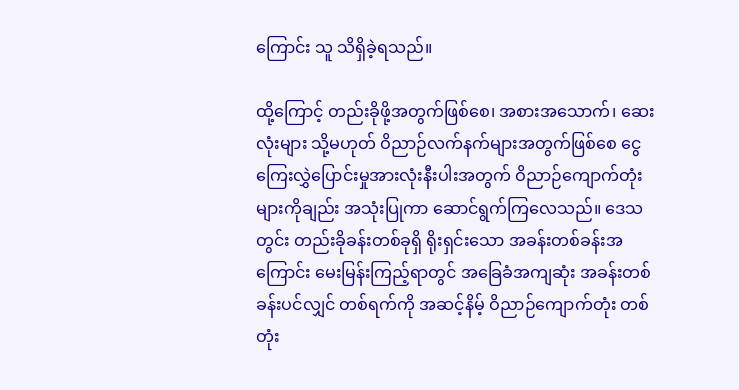ကြောင်း သူ သိရှိခဲ့ရသည်။

ထို့ကြောင့် တည်းခိုဖို့အတွက်ဖြစ်စေ၊ အစားအသောက်၊ ဆေးလုံးများ သို့မဟုတ် ဝိညာဉ်လက်နက်များအတွက်ဖြစ်စေ ငွေကြေးလွှဲပြောင်းမှုအားလုံးနီးပါးအတွက် ဝိညာဉ်ကျောက်တုံးများကိုချည်း အသုံးပြုကာ ဆောင်ရွက်ကြလေသည်။ ဒေသတွင်း တည်းခိုခန်းတစ်ခုရှိ ရိုးရှင်းသော အခန်းတစ်ခန်းအကြောင်း မေးမြန်းကြည့်ရာတွင် အခြေခံအကျဆုံး အခန်းတစ်ခန်းပင်လျှင် တစ်ရက်ကို အဆင့်နိမ့် ဝိညာဉ်ကျောက်တုံး တစ်တုံး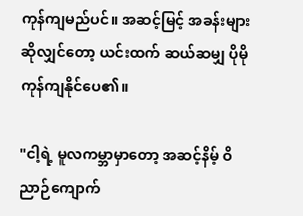ကုန်ကျမည်ပင်။ အဆင့်မြင့် အခန်းများဆိုလျှင်တော့ ယင်းထက် ဆယ်ဆမျှ ပိုမိုကုန်ကျနိုင်ပေ၏။

"ငါ့ရဲ့ မူလကမ္ဘာမှာတော့ အဆင့်နိမ့် ဝိညာဉ်ကျောက်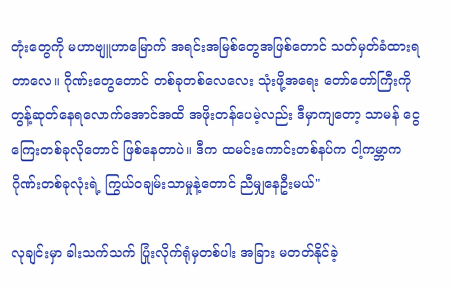တုံးတွေကို မဟာဗျူဟာမြောက် အရင်းအမြစ်တွေအဖြစ်တောင် သတ်မှတ်ခံထားရတာလေ။ ဂိုဏ်းတွေတောင် တစ်ခုတစ်လေလေး သုံးဖို့အရေး တော်တော်ကြီးကို တွန့်ဆုတ်နေရလောက်အောင်အထိ အဖိုးတန်ပေမဲ့လည်း ဒီမှာကျတော့ သာမန် ငွေကြေးတစ်ခုလိုတောင် ဖြစ်နေတာပဲ။ ဒီက ထမင်းကောင်းတစ်နပ်က ငါ့ကမ္ဘာက ဂိုဏ်းတစ်ခုလုံးရဲ့ ကြွယ်ဝချမ်းသာမှုနဲ့တောင် ညီမျှနေဦးမယ်"

လုချင်းမှာ ခါးသက်သက် ပြုံးလိုက်ရုံမှတစ်ပါး အခြား မတတ်နိုင်ခဲ့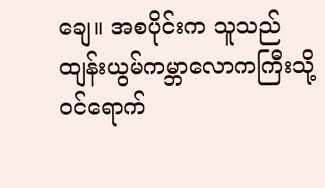ချေ။ အစပိုင်းက သူသည် ထျန်းယွမ်ကမ္ဘာလောကကြီးသို့ ဝင်ရောက်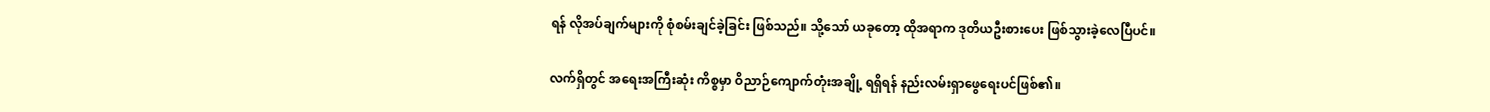ရန် လိုအပ်ချက်များကို စုံစမ်းချင်ခဲ့ခြင်း ဖြစ်သည်။ သို့သော် ယခုတော့ ထိုအရာက ဒုတိယဦးစားပေး ဖြစ်သွားခဲ့လေပြီပင်။

လက်ရှိတွင် အရေးအကြီးဆုံး ကိစ္စမှာ ဝိညာဉ်ကျောက်တုံးအချို့ ရရှိရန် နည်းလမ်းရှာဖွေရေးပင်ဖြစ်၏။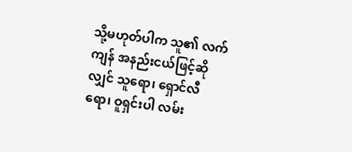သို့မဟုတ်ပါက သူ၏ လက်ကျန် အနည်းငယ်ဖြင့်ဆိုလျှင် သူရော၊ ရှောင်လီရော၊ ဝူရှင်းပါ လမ်း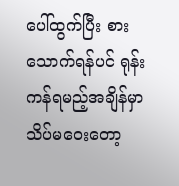ပေါ်ထွက်ပြီး စားသောက်ရန်ပင် ရုန်းကန်ရမည့်အချိန်မှာ သိပ်မဝေးတော့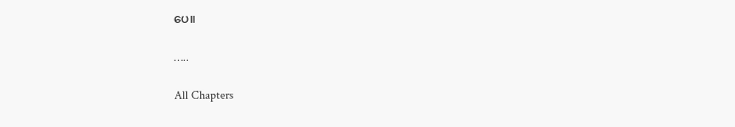ပေ။

…..

All Chapters